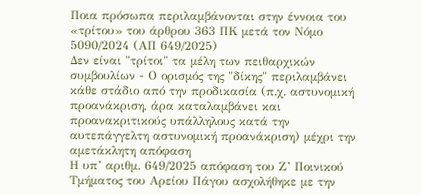Ποια πρόσωπα περιλαμβάνονται στην έννοια του «τρίτου» του άρθρου 363 ΠΚ μετά τον Νόμο 5090/2024 (ΑΠ 649/2025)
Δεν είναι "τρίτοι" τα μέλη των πειθαρχικών συμβουλίων - Ο ορισμός της "δίκης" περιλαμβάνει κάθε στάδιο από την προδικασία (π.χ. αστυνομική προανάκριση, άρα καταλαμβάνει και προανακριτικούς υπάλληλους κατά την αυτεπάγγελτη αστυνομική προανάκριση) μέχρι την αμετάκλητη απόφαση
Η υπ’ αριθμ. 649/2025 απόφαση του Ζ’ Ποινικού Τμήματος του Αρείου Πάγου ασχολήθηκε με την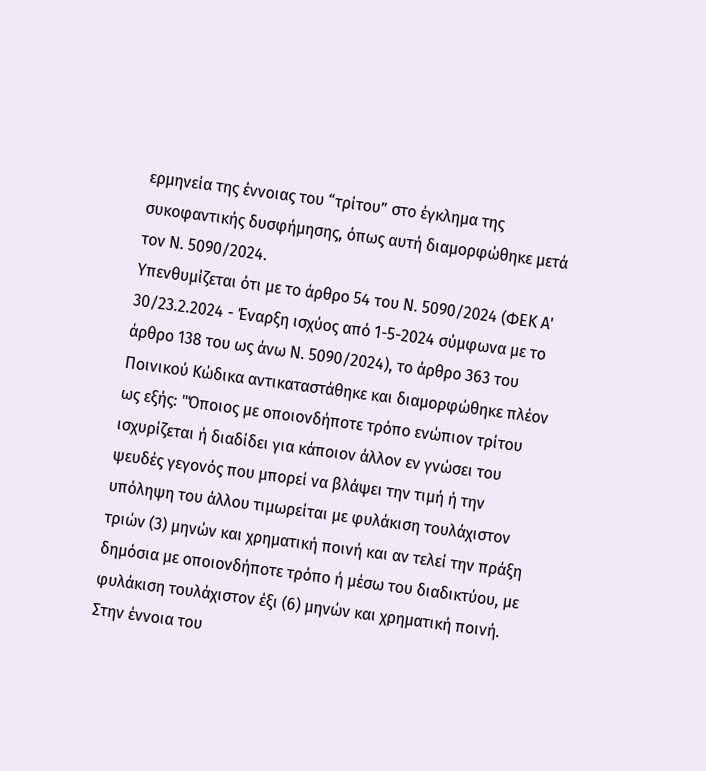ερμηνεία της έννοιας του “τρίτου” στο έγκλημα της συκοφαντικής δυσφήμησης, όπως αυτή διαμορφώθηκε μετά τον Ν. 5090/2024.
Υπενθυμίζεται ότι με το άρθρο 54 του Ν. 5090/2024 (ΦΕΚ Α' 30/23.2.2024 - Έναρξη ισχύος από 1-5-2024 σύμφωνα με το άρθρο 138 του ως άνω Ν. 5090/2024), το άρθρο 363 του Ποινικού Κώδικα αντικαταστάθηκε και διαμορφώθηκε πλέον ως εξής: "Όποιος με οποιονδήποτε τρόπο ενώπιον τρίτου ισχυρίζεται ή διαδίδει για κάποιον άλλον εν γνώσει του ψευδές γεγονός που μπορεί να βλάψει την τιμή ή την υπόληψη του άλλου τιμωρείται με φυλάκιση τουλάχιστον τριών (3) μηνών και χρηματική ποινή και αν τελεί την πράξη δημόσια με οποιονδήποτε τρόπο ή μέσω του διαδικτύου, με φυλάκιση τουλάχιστον έξι (6) μηνών και χρηματική ποινή. Στην έννοια του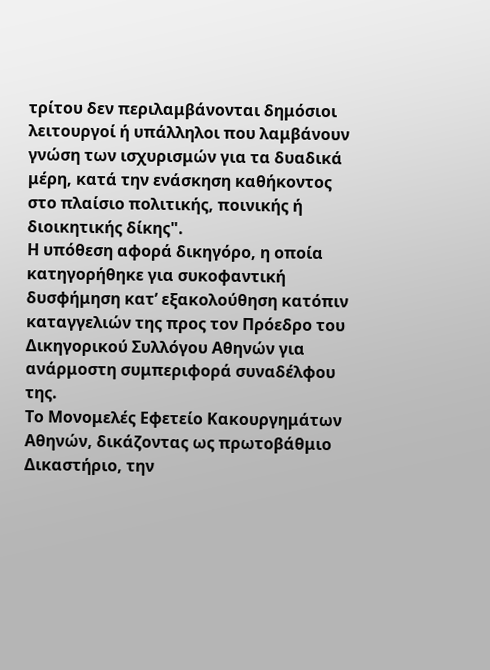τρίτου δεν περιλαμβάνονται δημόσιοι λειτουργοί ή υπάλληλοι που λαμβάνουν γνώση των ισχυρισμών για τα δυαδικά μέρη, κατά την ενάσκηση καθήκοντος στο πλαίσιο πολιτικής, ποινικής ή διοικητικής δίκης".
Η υπόθεση αφορά δικηγόρο, η οποία κατηγορήθηκε για συκοφαντική δυσφήμηση κατ’ εξακολούθηση κατόπιν καταγγελιών της προς τον Πρόεδρο του Δικηγορικού Συλλόγου Αθηνών για ανάρμοστη συμπεριφορά συναδέλφου της.
Το Μονομελές Εφετείο Κακουργημάτων Αθηνών, δικάζοντας ως πρωτοβάθμιο Δικαστήριο, την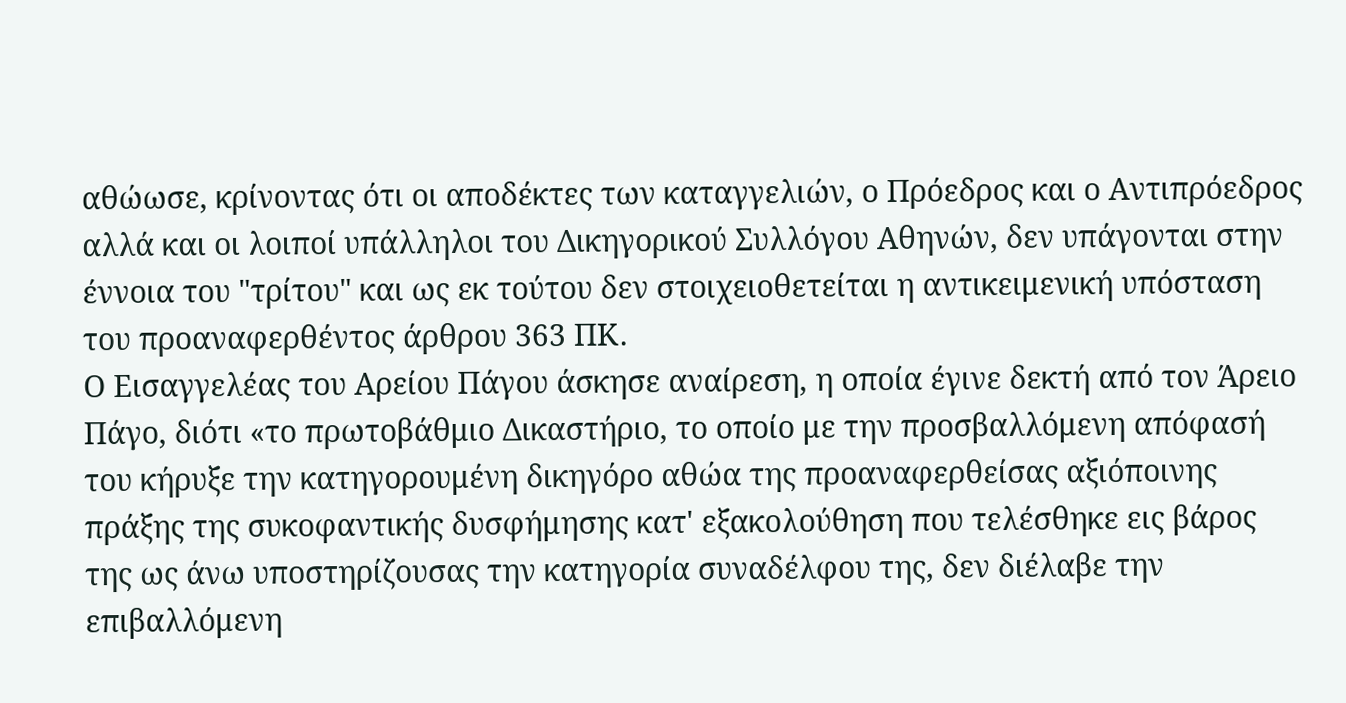αθώωσε, κρίνοντας ότι οι αποδέκτες των καταγγελιών, ο Πρόεδρος και ο Αντιπρόεδρος αλλά και οι λοιποί υπάλληλοι του Δικηγορικού Συλλόγου Αθηνών, δεν υπάγονται στην έννοια του "τρίτου" και ως εκ τούτου δεν στοιχειοθετείται η αντικειμενική υπόσταση του προαναφερθέντος άρθρου 363 ΠΚ.
Ο Εισαγγελέας του Αρείου Πάγου άσκησε αναίρεση, η οποία έγινε δεκτή από τον Άρειο Πάγο, διότι «το πρωτοβάθμιο Δικαστήριο, το οποίο με την προσβαλλόμενη απόφασή του κήρυξε την κατηγορουμένη δικηγόρο αθώα της προαναφερθείσας αξιόποινης πράξης της συκοφαντικής δυσφήμησης κατ' εξακολούθηση που τελέσθηκε εις βάρος της ως άνω υποστηρίζουσας την κατηγορία συναδέλφου της, δεν διέλαβε την επιβαλλόμενη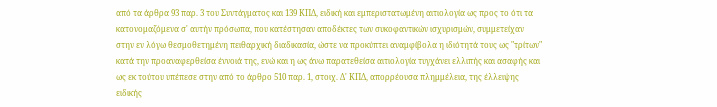από τα άρθρα 93 παρ. 3 του Συντάγματος και 139 ΚΠΔ, ειδική και εμπεριστατωμένη αιτιολογία ως προς το ότι τα κατονομαζόμενα σ' αυτήν πρόσωπα, που κατέστησαν αποδέκτες των συκοφαντικών ισχυρισμών, συμμετείχαν στην εν λόγω θεσμοθετημένη πειθαρχική διαδικασία, ώστε να προκύπτει αναμφίβολα η ιδιότητά τους ως "τρίτων" κατά την προαναφερθείσα έννοιά της, ενώ και η ως άνω παρατεθείσα αιτιολογία τυγχάνει ελλιπής και ασαφής και ως εκ τούτου υπέπεσε στην από το άρθρο 510 παρ. 1, στοιχ. Δ' ΚΠΔ, απορρέουσα πλημμέλεια, της έλλειψης ειδικής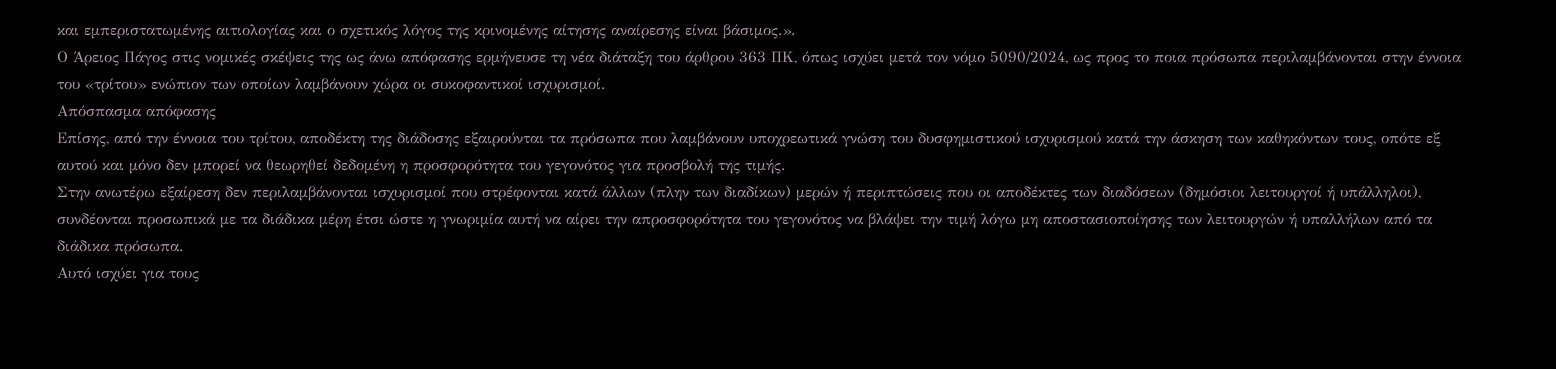και εμπεριστατωμένης αιτιολογίας και ο σχετικός λόγος της κρινομένης αίτησης αναίρεσης είναι βάσιμος.».
Ο Άρειος Πάγος στις νομικές σκέψεις της ως άνω απόφασης ερμήνευσε τη νέα διάταξη του άρθρου 363 ΠΚ, όπως ισχύει μετά τον νόμο 5090/2024, ως προς το ποια πρόσωπα περιλαμβάνονται στην έννοια του «τρίτου» ενώπιον των οποίων λαμβάνουν χώρα οι συκοφαντικοί ισχυρισμοί.
Απόσπασμα απόφασης
Επίσης, από την έννοια του τρίτου, αποδέκτη της διάδοσης εξαιρούνται τα πρόσωπα που λαμβάνουν υποχρεωτικά γνώση του δυσφημιστικού ισχυρισμού κατά την άσκηση των καθηκόντων τους, οπότε εξ αυτού και μόνο δεν μπορεί να θεωρηθεί δεδομένη η προσφορότητα του γεγονότος για προσβολή της τιμής.
Στην ανωτέρω εξαίρεση δεν περιλαμβάνονται ισχυρισμοί που στρέφονται κατά άλλων (πλην των διαδίκων) μερών ή περιπτώσεις που οι αποδέκτες των διαδόσεων (δημόσιοι λειτουργοί ή υπάλληλοι), συνδέονται προσωπικά με τα διάδικα μέρη έτσι ώστε η γνωριμία αυτή να αίρει την απροσφορότητα του γεγονότος να βλάψει την τιμή λόγω μη αποστασιοποίησης των λειτουργών ή υπαλλήλων από τα διάδικα πρόσωπα.
Αυτό ισχύει για τους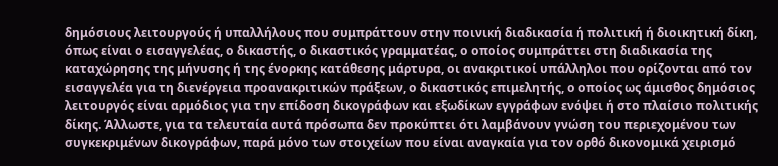δημόσιους λειτουργούς ή υπαλλήλους που συμπράττουν στην ποινική διαδικασία ή πολιτική ή διοικητική δίκη, όπως είναι ο εισαγγελέας, ο δικαστής, ο δικαστικός γραμματέας, ο οποίος συμπράττει στη διαδικασία της καταχώρησης της μήνυσης ή της ένορκης κατάθεσης μάρτυρα, οι ανακριτικοί υπάλληλοι που ορίζονται από τον εισαγγελέα για τη διενέργεια προανακριτικών πράξεων, ο δικαστικός επιμελητής, ο οποίος ως άμισθος δημόσιος λειτουργός είναι αρμόδιος για την επίδοση δικογράφων και εξωδίκων εγγράφων ενόψει ή στο πλαίσιο πολιτικής δίκης. Άλλωστε, για τα τελευταία αυτά πρόσωπα δεν προκύπτει ότι λαμβάνουν γνώση του περιεχομένου των συγκεκριμένων δικογράφων, παρά μόνο των στοιχείων που είναι αναγκαία για τον ορθό δικονομικά χειρισμό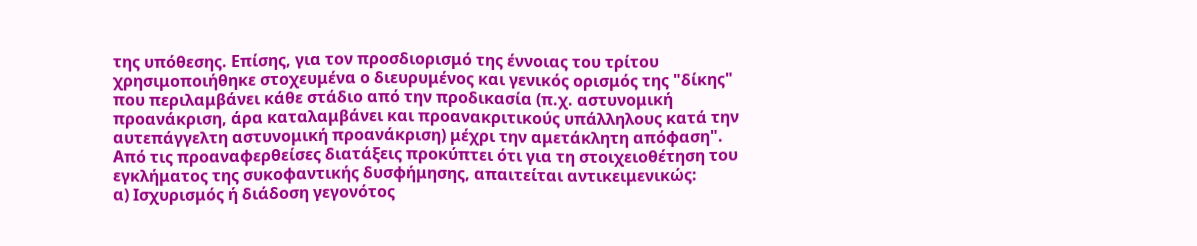της υπόθεσης. Επίσης, για τον προσδιορισμό της έννοιας του τρίτου χρησιμοποιήθηκε στοχευμένα ο διευρυμένος και γενικός ορισμός της "δίκης" που περιλαμβάνει κάθε στάδιο από την προδικασία (π.χ. αστυνομική προανάκριση, άρα καταλαμβάνει και προανακριτικούς υπάλληλους κατά την αυτεπάγγελτη αστυνομική προανάκριση) μέχρι την αμετάκλητη απόφαση".
Από τις προαναφερθείσες διατάξεις προκύπτει ότι για τη στοιχειοθέτηση του εγκλήματος της συκοφαντικής δυσφήμησης, απαιτείται αντικειμενικώς:
α) Ισχυρισμός ή διάδοση γεγονότος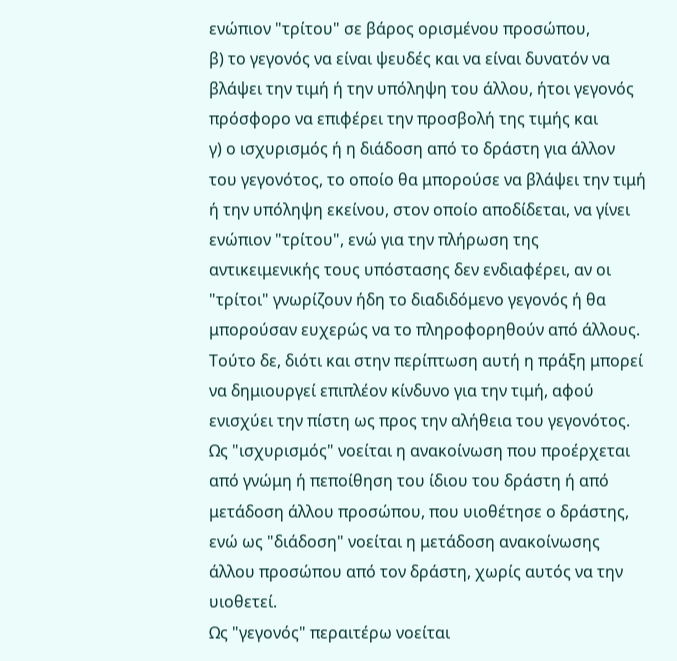ενώπιον "τρίτου" σε βάρος ορισμένου προσώπου,
β) το γεγονός να είναι ψευδές και να είναι δυνατόν να βλάψει την τιμή ή την υπόληψη του άλλου, ήτοι γεγονός πρόσφορο να επιφέρει την προσβολή της τιμής και
γ) ο ισχυρισμός ή η διάδοση από το δράστη για άλλον του γεγονότος, το οποίο θα μπορούσε να βλάψει την τιμή ή την υπόληψη εκείνου, στον οποίο αποδίδεται, να γίνει ενώπιον "τρίτου", ενώ για την πλήρωση της αντικειμενικής τους υπόστασης δεν ενδιαφέρει, αν οι "τρίτοι" γνωρίζουν ήδη το διαδιδόμενο γεγονός ή θα μπορούσαν ευχερώς να το πληροφορηθούν από άλλους.
Τούτο δε, διότι και στην περίπτωση αυτή η πράξη μπορεί να δημιουργεί επιπλέον κίνδυνο για την τιμή, αφού ενισχύει την πίστη ως προς την αλήθεια του γεγονότος.
Ως "ισχυρισμός" νοείται η ανακοίνωση που προέρχεται από γνώμη ή πεποίθηση του ίδιου του δράστη ή από μετάδοση άλλου προσώπου, που υιοθέτησε ο δράστης, ενώ ως "διάδοση" νοείται η μετάδοση ανακοίνωσης άλλου προσώπου από τον δράστη, χωρίς αυτός να την υιοθετεί.
Ως "γεγονός" περαιτέρω νοείται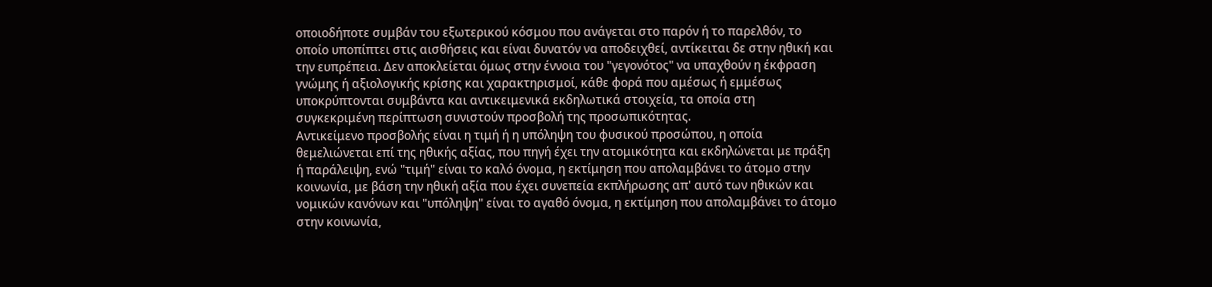οποιοδήποτε συμβάν του εξωτερικού κόσμου που ανάγεται στο παρόν ή το παρελθόν, το οποίο υποπίπτει στις αισθήσεις και είναι δυνατόν να αποδειχθεί, αντίκειται δε στην ηθική και την ευπρέπεια. Δεν αποκλείεται όμως στην έννοια του "γεγονότος" να υπαχθούν η έκφραση γνώμης ή αξιολογικής κρίσης και χαρακτηρισμοί, κάθε φορά που αμέσως ή εμμέσως υποκρύπτονται συμβάντα και αντικειμενικά εκδηλωτικά στοιχεία, τα οποία στη συγκεκριμένη περίπτωση συνιστούν προσβολή της προσωπικότητας.
Αντικείμενο προσβολής είναι η τιμή ή η υπόληψη του φυσικού προσώπου, η οποία θεμελιώνεται επί της ηθικής αξίας, που πηγή έχει την ατομικότητα και εκδηλώνεται με πράξη ή παράλειψη, ενώ "τιμή" είναι το καλό όνομα, η εκτίμηση που απολαμβάνει το άτομο στην κοινωνία, με βάση την ηθική αξία που έχει συνεπεία εκπλήρωσης απ' αυτό των ηθικών και νομικών κανόνων και "υπόληψη" είναι το αγαθό όνομα, η εκτίμηση που απολαμβάνει το άτομο στην κοινωνία,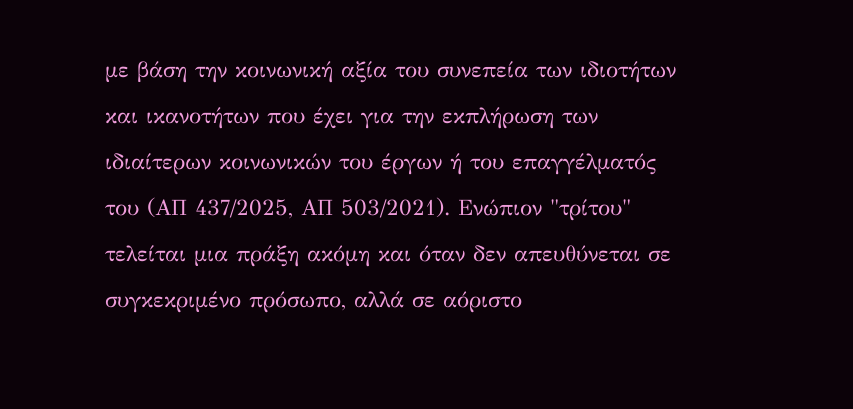με βάση την κοινωνική αξία του συνεπεία των ιδιοτήτων και ικανοτήτων που έχει για την εκπλήρωση των ιδιαίτερων κοινωνικών του έργων ή του επαγγέλματός του (ΑΠ 437/2025, ΑΠ 503/2021). Ενώπιον "τρίτου" τελείται μια πράξη ακόμη και όταν δεν απευθύνεται σε συγκεκριμένο πρόσωπο, αλλά σε αόριστο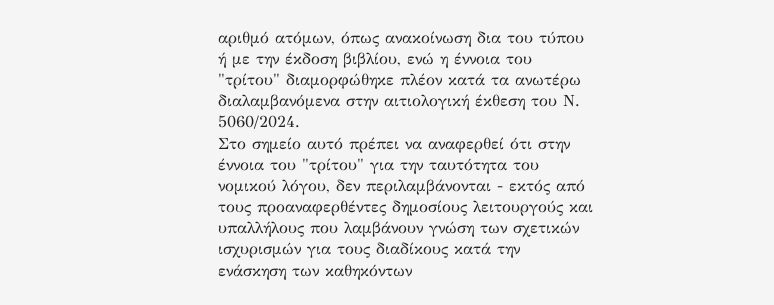αριθμό ατόμων, όπως ανακοίνωση δια του τύπου ή με την έκδοση βιβλίου, ενώ η έννοια του "τρίτου" διαμορφώθηκε πλέον κατά τα ανωτέρω διαλαμβανόμενα στην αιτιολογική έκθεση του Ν. 5060/2024.
Στο σημείο αυτό πρέπει να αναφερθεί ότι στην έννοια του "τρίτου" για την ταυτότητα του νομικού λόγου, δεν περιλαμβάνονται - εκτός από τους προαναφερθέντες δημοσίους λειτουργούς και υπαλλήλους που λαμβάνουν γνώση των σχετικών ισχυρισμών για τους διαδίκους κατά την ενάσκηση των καθηκόντων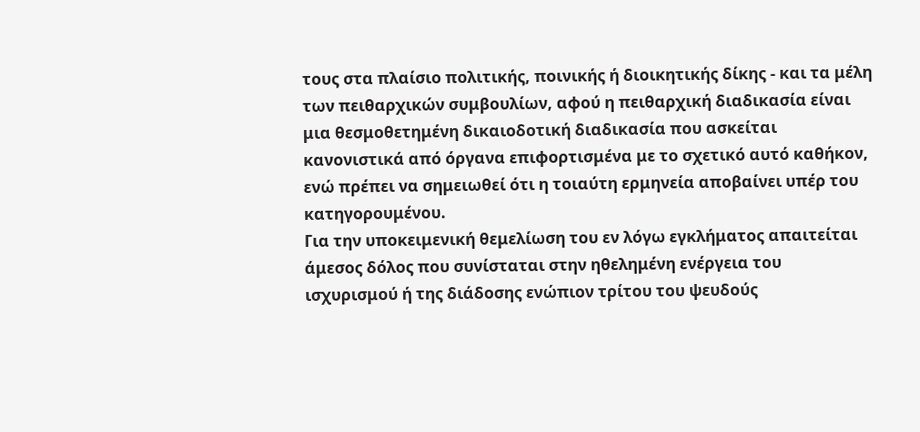τους στα πλαίσιο πολιτικής, ποινικής ή διοικητικής δίκης - και τα μέλη των πειθαρχικών συμβουλίων, αφού η πειθαρχική διαδικασία είναι μια θεσμοθετημένη δικαιοδοτική διαδικασία που ασκείται κανονιστικά από όργανα επιφορτισμένα με το σχετικό αυτό καθήκον, ενώ πρέπει να σημειωθεί ότι η τοιαύτη ερμηνεία αποβαίνει υπέρ του κατηγορουμένου.
Για την υποκειμενική θεμελίωση του εν λόγω εγκλήματος απαιτείται άμεσος δόλος που συνίσταται στην ηθελημένη ενέργεια του ισχυρισμού ή της διάδοσης ενώπιον τρίτου του ψευδούς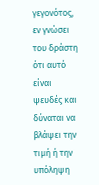γεγονότος, εν γνώσει του δράστη ότι αυτό είναι ψευδές και δύναται να βλάψει την τιμή ή την υπόληψη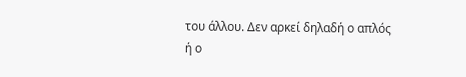του άλλου. Δεν αρκεί δηλαδή ο απλός ή ο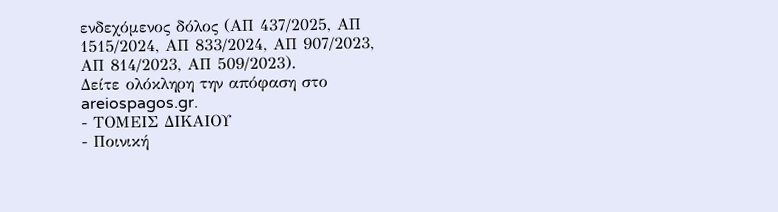ενδεχόμενος δόλος (ΑΠ 437/2025, ΑΠ 1515/2024, ΑΠ 833/2024, ΑΠ 907/2023, ΑΠ 814/2023, ΑΠ 509/2023).
Δείτε ολόκληρη την απόφαση στο areiospagos.gr.
- ΤΟΜΕΙΣ ΔΙΚΑΙΟΥ
- Ποινική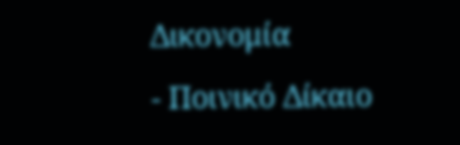Δικονομία
- Ποινικό Δίκαιο